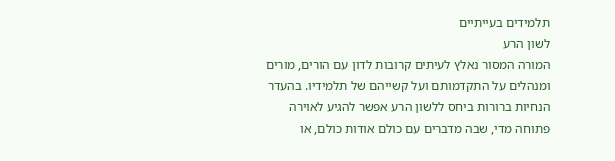תלמידים בעייתיים
לשון הרע
המורה המסור נאלץ לעיתים קרובות לדון עם הורים, מורים ומנהלים על התקדמותם ועל קשייהם של תלמידיו. בהעדר הנחיות ברורות ביחס ללשון הרע אפשר להגיע לאוירה פתוחה מדי, שבה מדברים עם כולם אודות כולם, או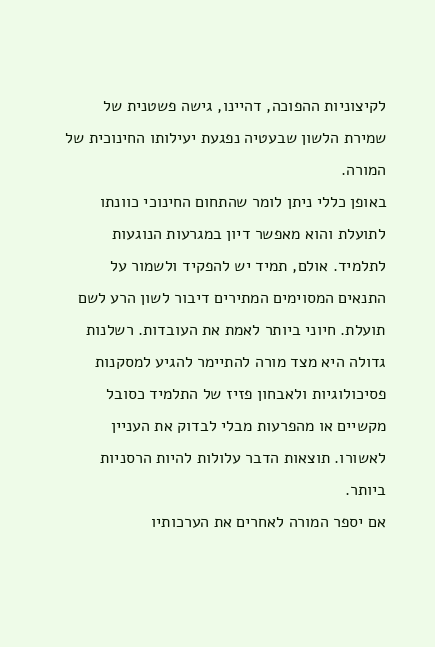לקיצוניות ההפוכה, דהיינו, גישה פשטנית של שמירת הלשון שבעטיה נפגעת יעילותו החינוכית של המורה.
באופן כללי ניתן לומר שהתחום החינוכי כוונתו לתועלת והוא מאפשר דיון במגרעות הנוגעות לתלמיד. אולם, תמיד יש להפקיד ולשמור על התנאים המסוימים המתירים דיבור לשון הרע לשם תועלת. חיוני ביותר לאמת את העובדות. רשלנות גדולה היא מצד מורה להתיימר להגיע למסקנות פסיכולוגיות ולאבחון פזיז של התלמיד כסובל מקשיים או מהפרעות מבלי לבדוק את העניין לאשורו. תוצאות הדבר עלולות להיות הרסניות ביותר.
אם יספר המורה לאחרים את הערכותיו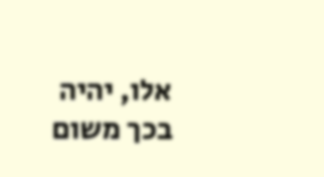אלו, יהיה בכך משום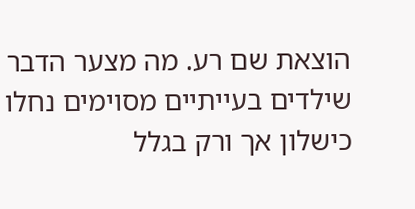הוצאת שם רע. מה מצער הדבר שילדים בעייתיים מסוימים נחלו כישלון אך ורק בגלל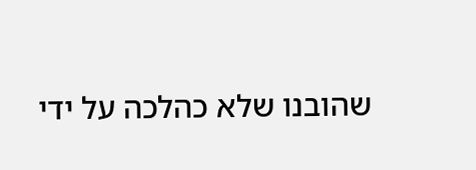שהובנו שלא כהלכה על ידי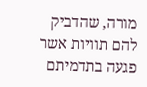מורה, שהדביק להם תוויות אשר פגעה בתדמיתם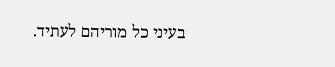בעיני כל מוריהם לעתיד.